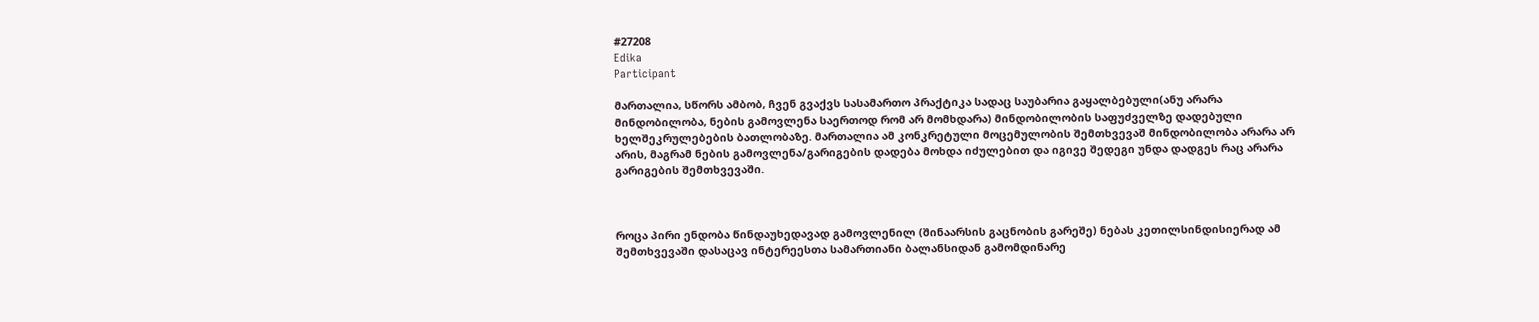#27208
Edika
Participant

მართალია, სწორს ამბობ, ჩვენ გვაქვს სასამართო პრაქტიკა სადაც საუბარია გაყალბებული(ანუ არარა მინდობილობა, ნების გამოვლენა საერთოდ რომ არ მომხდარა) მინდობილობის საფუძველზე დადებული ხელშეკრულებების ბათლობაზე. მართალია ამ კონკრეტული მოცემულობის შემთხვევაშ მინდობილობა არარა არ არის, მაგრამ ნების გამოვლენა/გარიგების დადება მოხდა იძულებით და იგივე შედეგი უნდა დადგეს რაც არარა გარიგების შემთხვევაში.



როცა პირი ენდობა წინდაუხედავად გამოვლენილ (შინაარსის გაცნობის გარეშე) ნებას კეთილსინდისიერად ამ შემთხვევაში დასაცავ ინტერეესთა სამართიანი ბალანსიდან გამომდინარე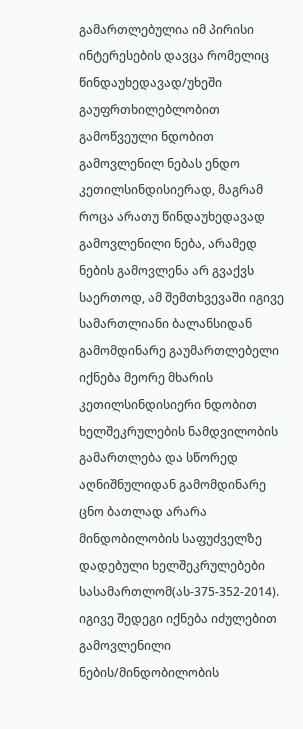გამართლებულია იმ პირისი ინტერესების დავცა რომელიც წინდაუხედავად/უხეში გაუფრთხილებლობით გამოწვეული ნდობით გამოვლენილ ნებას ენდო კეთილსინდისიერად, მაგრამ როცა არათუ წინდაუხედავად გამოვლენილი ნება, არამედ ნების გამოვლენა არ გვაქვს საერთოდ, ამ შემთხვევაში იგივე სამართლიანი ბალანსიდან გამომდინარე გაუმართლებელი იქნება მეორე მხარის კეთილსინდისიერი ნდობით ხელშეკრულების ნამდვილობის გამართლება და სწორედ აღნიშნულიდან გამომდინარე ცნო ბათლად არარა მინდობილობის საფუძველზე დადებული ხელშეკრულებები სასამართლომ(ას-375-352-2014). იგივე შედეგი იქნება იძულებით გამოვლენილი ნების/მინდობილობის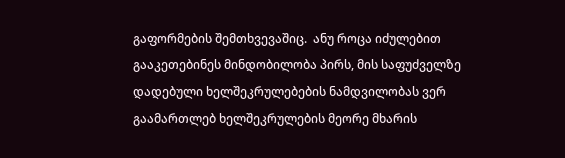გაფორმების შემთხვევაშიც.  ანუ როცა იძულებით გააკეთებინეს მინდობილობა პირს, მის საფუძველზე დადებული ხელშეკრულებების ნამდვილობას ვერ გაამართლებ ხელშეკრულების მეორე მხარის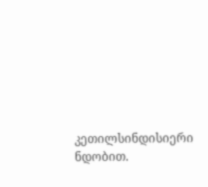კეთილსინდისიერი ნდობით.